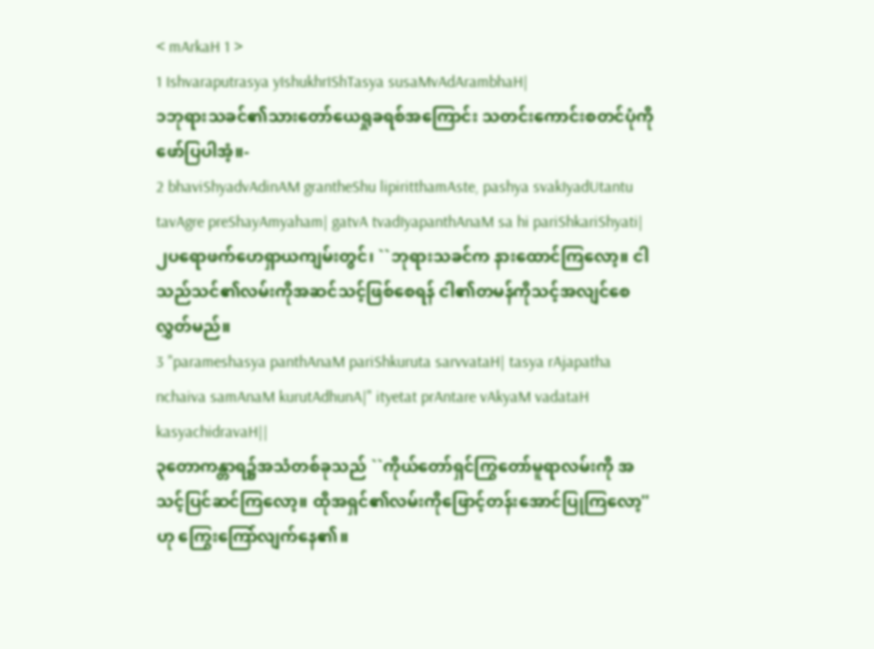< mArkaH 1 >
1 Ishvaraputrasya yIshukhrIShTasya susaMvAdArambhaH|
၁ဘုရားသခင်၏သားတော်ယေရှုခရစ်အကြောင်း သတင်းကောင်းစတင်ပုံကိုဖော်ပြပါအံ့။-
2 bhaviShyadvAdinAM grantheShu lipiritthamAste, pashya svakIyadUtantu tavAgre preShayAmyaham| gatvA tvadIyapanthAnaM sa hi pariShkariShyati|
၂ပရောဖက်ဟေရှာယကျမ်းတွင်၊ ``ဘုရားသခင်က နားထောင်ကြလော့။ ငါသည်သင်၏လမ်းကိုအဆင်သင့်ဖြစ်စေရန် ငါ၏တမန်ကိုသင့်အလျင်စေလွှတ်မည်။
3 "parameshasya panthAnaM pariShkuruta sarvvataH| tasya rAjapatha nchaiva samAnaM kurutAdhunA|" ityetat prAntare vAkyaM vadataH kasyachidravaH||
၃တောကန္တာရ၌အသံတစ်ခုသည် ``ကိုယ်တော်ရှင်ကြွတော်မူရာလမ်းကို အသင့်ပြင်ဆင်ကြလော့။ ထိုအရှင်၏လမ်းကိုဖြောင့်တန်းအောင်ပြုကြလော့'' ဟု ကြွေးကြော်လျက်နေ၏။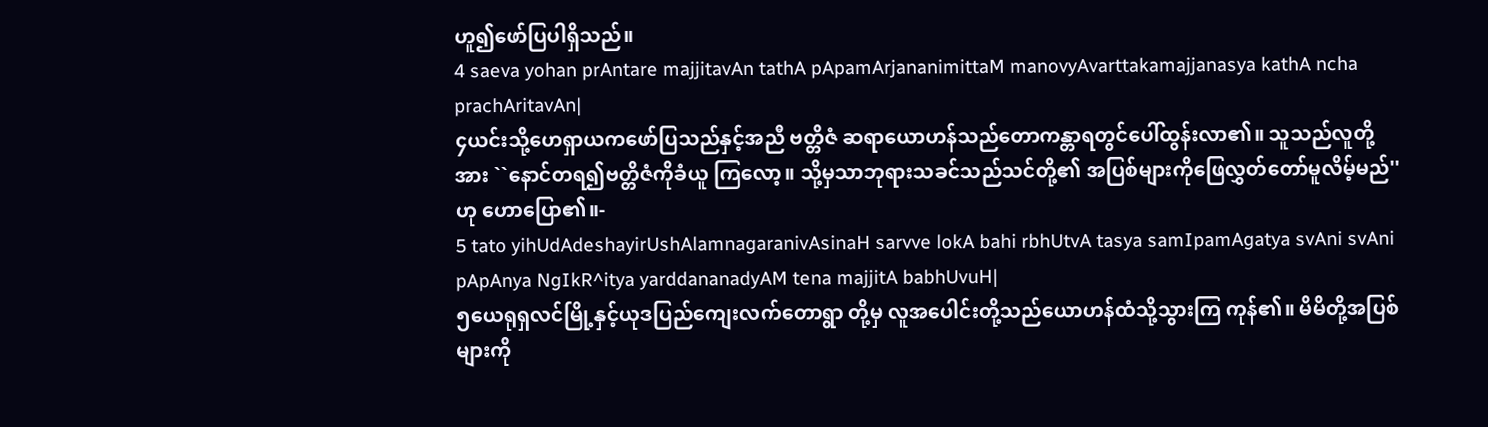ဟူ၍ဖော်ပြပါရှိသည်။
4 saeva yohan prAntare majjitavAn tathA pApamArjananimittaM manovyAvarttakamajjanasya kathA ncha prachAritavAn|
၄ယင်းသို့ဟေရှာယကဖော်ပြသည်နှင့်အညီ ဗတ္တိဇံ ဆရာယောဟန်သည်တောကန္တာရတွင်ပေါ်ထွန်းလာ၏။ သူသည်လူတို့အား ``နောင်တရ၍ဗတ္တိဇံကိုခံယူ ကြလော့။ သို့မှသာဘုရားသခင်သည်သင်တို့၏ အပြစ်များကိုဖြေလွှတ်တော်မူလိမ့်မည်'' ဟု ဟောပြော၏။-
5 tato yihUdAdeshayirUshAlamnagaranivAsinaH sarvve lokA bahi rbhUtvA tasya samIpamAgatya svAni svAni pApAnya NgIkR^itya yarddananadyAM tena majjitA babhUvuH|
၅ယေရုရှလင်မြို့နှင့်ယုဒပြည်ကျေးလက်တောရွာ တို့မှ လူအပေါင်းတို့သည်ယောဟန်ထံသို့သွားကြ ကုန်၏။ မိမိတို့အပြစ်များကို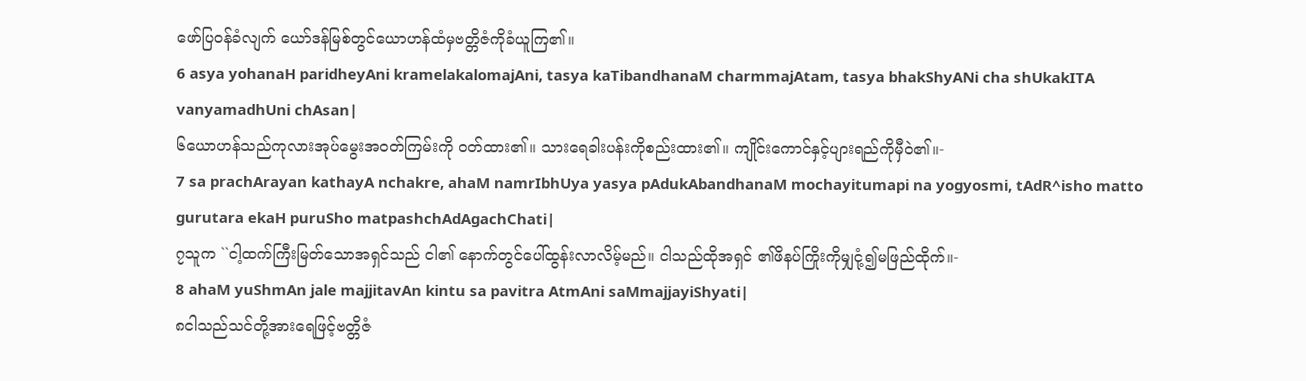ဖော်ပြဝန်ခံလျက် ယော်ဒန်မြစ်တွင်ယောဟန်ထံမှဗတ္တိဇံကိုခံယူကြ၏။
6 asya yohanaH paridheyAni kramelakalomajAni, tasya kaTibandhanaM charmmajAtam, tasya bhakShyANi cha shUkakITA vanyamadhUni chAsan|
၆ယောဟန်သည်ကုလားအုပ်မွေးအဝတ်ကြမ်းကို ဝတ်ထား၏။ သားရေခါးပန်းကိုစည်းထား၏။ ကျိုင်းကောင်နှင့်ပျားရည်ကိုမှီဝဲ၏။-
7 sa prachArayan kathayA nchakre, ahaM namrIbhUya yasya pAdukAbandhanaM mochayitumapi na yogyosmi, tAdR^isho matto gurutara ekaH puruSho matpashchAdAgachChati|
၇သူက ``ငါ့ထက်ကြီးမြတ်သောအရှင်သည် ငါ၏ နောက်တွင်ပေါ်ထွန်းလာလိမ့်မည်။ ငါသည်ထိုအရှင် ၏ဖိနပ်ကြိုးကိုမျှငုံ့၍မဖြည်ထိုက်။-
8 ahaM yuShmAn jale majjitavAn kintu sa pavitra AtmAni saMmajjayiShyati|
၈ငါသည်သင်တို့အားရေဖြင့်ဗတ္တိဇံ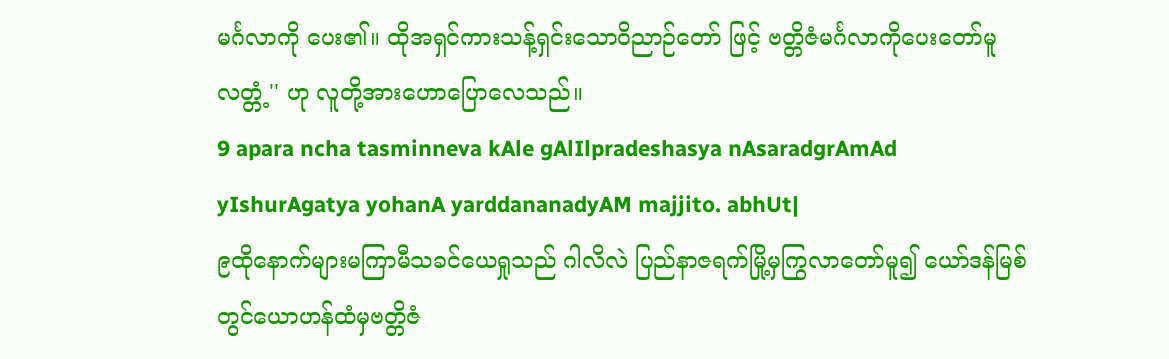မင်္ဂလာကို ပေး၏။ ထိုအရှင်ကားသန့်ရှင်းသောဝိညာဉ်တော် ဖြင့် ဗတ္တိဇံမင်္ဂလာကိုပေးတော်မူလတ္တံ့'' ဟု လူတို့အားဟောပြောလေသည်။
9 apara ncha tasminneva kAle gAlIlpradeshasya nAsaradgrAmAd yIshurAgatya yohanA yarddananadyAM majjito. abhUt|
၉ထိုနောက်များမကြာမီသခင်ယေရှုသည် ဂါလိလဲ ပြည်နာဇရက်မြို့မှကြွလာတော်မူ၍ ယော်ဒန်မြစ် တွင်ယောဟန်ထံမှဗတ္တိဇံ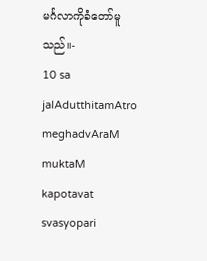မင်္ဂလာကိုခံတော်မူသည်။-
10 sa jalAdutthitamAtro meghadvAraM muktaM kapotavat svasyopari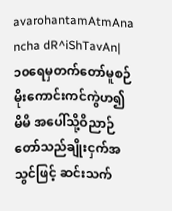avarohantamAtmAna ncha dR^iShTavAn|
၁၀ရေမှတက်တော်မူစဉ်မိုးကောင်းကင်ကွဲဟ၍ မိမိ အပေါ်သို့ဝိညာဉ်တော်သည်ချိုးငှက်အသွင်ဖြင့် ဆင်းသက်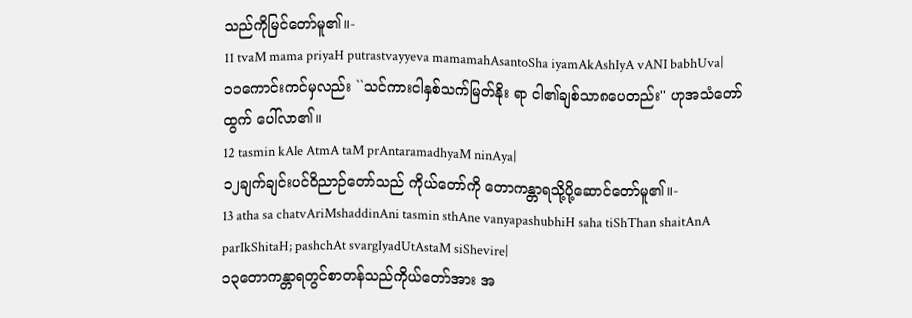သည်ကိုမြင်တော်မူ၏။-
11 tvaM mama priyaH putrastvayyeva mamamahAsantoSha iyamAkAshIyA vANI babhUva|
၁၁ကောင်းကင်မှလည်း ``သင်ကားငါနှစ်သက်မြတ်နိုး ရာ ငါ၏ချစ်သာ၈ပေတည်း'' ဟုအသံတော်ထွက် ပေါ်လာ၏။
12 tasmin kAle AtmA taM prAntaramadhyaM ninAya|
၁၂ချက်ချင်းပင်ဝိညာဉ်တော်သည် ကိုယ်တော်ကို တောကန္တာရသို့ပို့ဆောင်တော်မူ၏။-
13 atha sa chatvAriMshaddinAni tasmin sthAne vanyapashubhiH saha tiShThan shaitAnA parIkShitaH; pashchAt svargIyadUtAstaM siShevire|
၁၃တောကန္တာရတွင်စာတန်သည်ကိုယ်တော်အား အ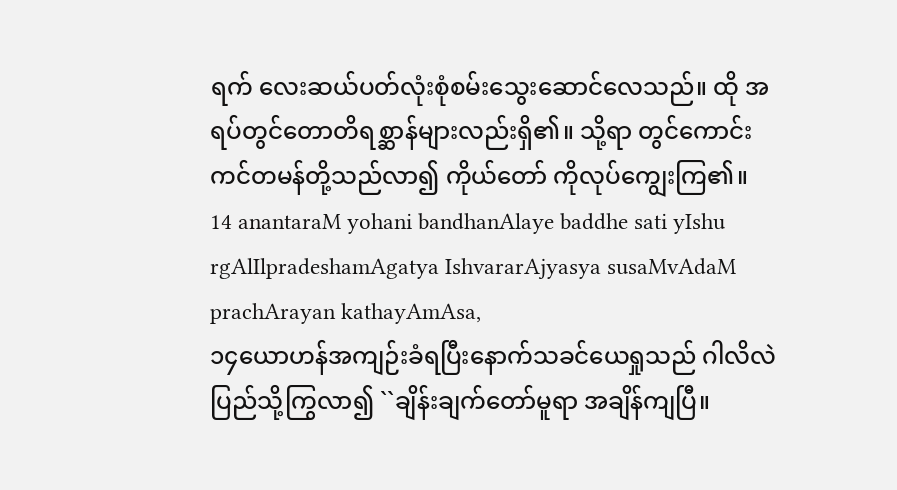ရက် လေးဆယ်ပတ်လုံးစုံစမ်းသွေးဆောင်လေသည်။ ထို အရပ်တွင်တောတိရစ္ဆာန်များလည်းရှိ၏။ သို့ရာ တွင်ကောင်းကင်တမန်တို့သည်လာ၍ ကိုယ်တော် ကိုလုပ်ကျွေးကြ၏။
14 anantaraM yohani bandhanAlaye baddhe sati yIshu rgAlIlpradeshamAgatya IshvararAjyasya susaMvAdaM prachArayan kathayAmAsa,
၁၄ယောဟန်အကျဉ်းခံရပြီးနောက်သခင်ယေရှုသည် ဂါလိလဲပြည်သို့ကြွလာ၍ ``ချိန်းချက်တော်မူရာ အချိန်ကျပြီ။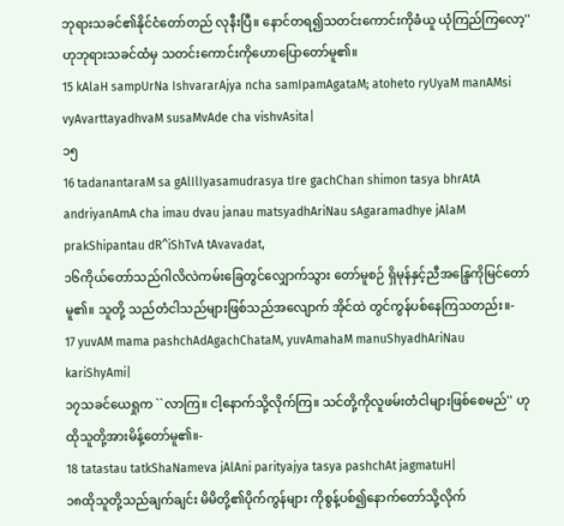ဘုရားသခင်၏နိုင်ငံတော်တည် လုနီးပြီ။ နောင်တရ၍သတင်းကောင်းကိုခံယူ ယုံကြည်ကြလော့'' ဟုဘုရားသခင်ထံမှ သတင်းကောင်းကိုဟောပြောတော်မူ၏။
15 kAlaH sampUrNa IshvararAjya ncha samIpamAgataM; atoheto ryUyaM manAMsi vyAvarttayadhvaM susaMvAde cha vishvAsita|
၁၅
16 tadanantaraM sa gAlIlIyasamudrasya tIre gachChan shimon tasya bhrAtA andriyanAmA cha imau dvau janau matsyadhAriNau sAgaramadhye jAlaM prakShipantau dR^iShTvA tAvavadat,
၁၆ကိုယ်တော်သည်ဂါလိလဲကမ်းခြေတွင်လျှောက်သွား တော်မူစဉ် ရှိမုန်နှင့်ညီအန္ဒြေကိုမြင်တော်မူ၏။ သူတို့ သည်တံငါသည်များဖြစ်သည်အလျောက် အိုင်ထဲ တွင်ကွန်ပစ်နေကြသတည်း။-
17 yuvAM mama pashchAdAgachChataM, yuvAmahaM manuShyadhAriNau kariShyAmi|
၁၇သခင်ယေရှုက ``လာကြ။ ငါ့နောက်သို့လိုက်ကြ။ သင်တို့ကိုလူဖမ်းတံငါများဖြစ်စေမည်'' ဟု ထိုသူတို့အားမိန့်တော်မူ၏။-
18 tatastau tatkShaNameva jAlAni parityajya tasya pashchAt jagmatuH|
၁၈ထိုသူတို့သည်ချက်ချင်း မိမိတို့၏ပိုက်ကွန်များ ကိုစွန့်ပစ်၍နောက်တော်သို့လိုက်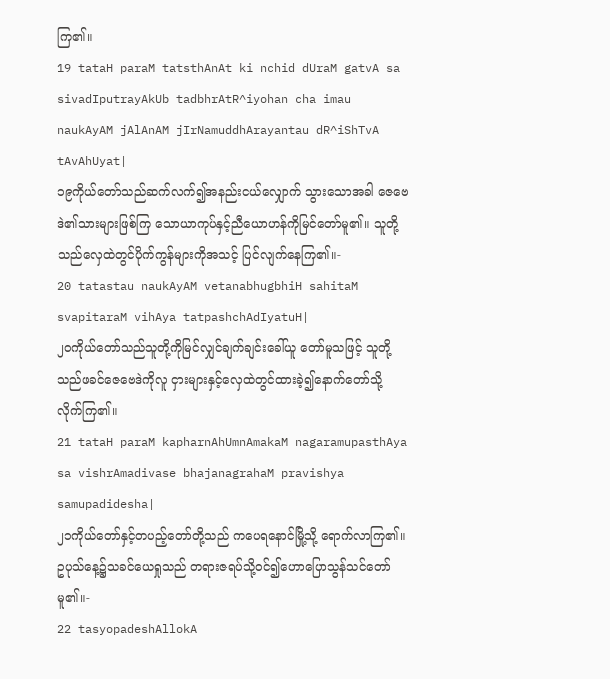ကြ၏။
19 tataH paraM tatsthAnAt ki nchid dUraM gatvA sa sivadIputrayAkUb tadbhrAtR^iyohan cha imau naukAyAM jAlAnAM jIrNamuddhArayantau dR^iShTvA tAvAhUyat|
၁၉ကိုယ်တော်သည်ဆက်လက်၍အနည်းငယ်လျှောက် သွားသောအခါ ဇေဗေဒဲ၏သားများဖြစ်ကြ သောယာကုပ်နှင့်ညီယောဟန်ကိုမြင်တော်မူ၏။ သူတို့သည်လှေထဲတွင်ပိုက်ကွန်များကိုအသင့် ပြင်လျက်နေကြ၏။-
20 tatastau naukAyAM vetanabhugbhiH sahitaM svapitaraM vihAya tatpashchAdIyatuH|
၂၀ကိုယ်တော်သည်သူတို့ကိုမြင်လျှင်ချက်ချင်းခေါ်ယူ တော်မူသဖြင့် သူတို့သည်ဖခင်ဇေဗေဒဲကိုလူ ငှားများနှင့်လှေထဲတွင်ထားခဲ့၍နောက်တော်သို့ လိုက်ကြ၏။
21 tataH paraM kapharnAhUmnAmakaM nagaramupasthAya sa vishrAmadivase bhajanagrahaM pravishya samupadidesha|
၂၁ကိုယ်တော်နှင့်တပည့်တော်တို့သည် ကပေရနောင်မြို့သို့ ရောက်လာကြ၏။ ဥပုသ်နေ့၌သခင်ယေရှုသည် တရားဇရပ်သို့ဝင်၍ဟောပြောသွန်သင်တော်မူ၏။-
22 tasyopadeshAllokA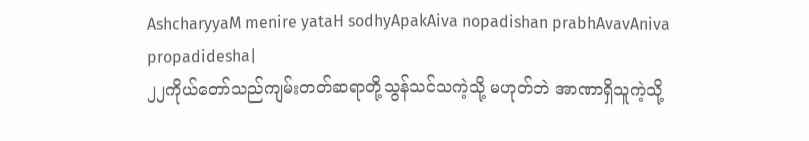AshcharyyaM menire yataH sodhyApakAiva nopadishan prabhAvavAniva propadidesha|
၂၂ကိုယ်တော်သည်ကျမ်းတတ်ဆရာတို့သွန်သင်သကဲ့သို့ မဟုတ်ဘဲ အာဏာရှိသူကဲ့သို့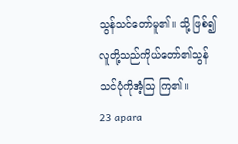သွန်သင်တော်မူ၏။ သို့ ဖြစ်၍လူတို့သည်ကိုယ်တော်၏သွန်သင်ပုံကိုအံ့သြ ကြ၏။
23 apara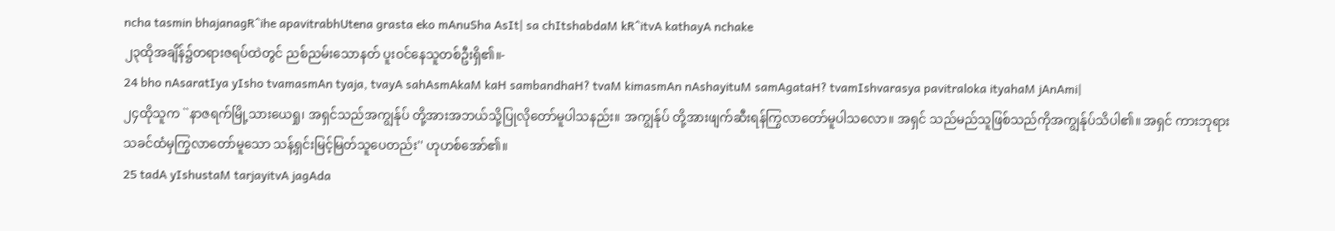ncha tasmin bhajanagR^ihe apavitrabhUtena grasta eko mAnuSha AsIt| sa chItshabdaM kR^itvA kathayA nchake
၂၃ထိုအချိန်၌တရားဇရပ်ထဲတွင် ညစ်ညမ်းသောနတ် ပူးဝင်နေသူတစ်ဦးရှိ၏။-
24 bho nAsaratIya yIsho tvamasmAn tyaja, tvayA sahAsmAkaM kaH sambandhaH? tvaM kimasmAn nAshayituM samAgataH? tvamIshvarasya pavitraloka ityahaM jAnAmi|
၂၄ထိုသူက ``နာဇရက်မြို့သားယေရှု၊ အရှင်သည်အကျွန်ုပ် တို့အားအဘယ်သို့ပြုလိုတော်မူပါသနည်း။ အကျွန်ုပ် တို့အားဖျက်ဆီးရန်ကြွလာတော်မူပါသလော။ အရှင် သည်မည်သူဖြစ်သည်ကိုအကျွန်ုပ်သိပါ၏။ အရှင် ကားဘုရားသခင်ထံမှကြွလာတော်မူသော သန့်ရှင်းမြင့်မြတ်သူပေတည်း'' ဟုဟစ်အော်၏။
25 tadA yIshustaM tarjayitvA jagAda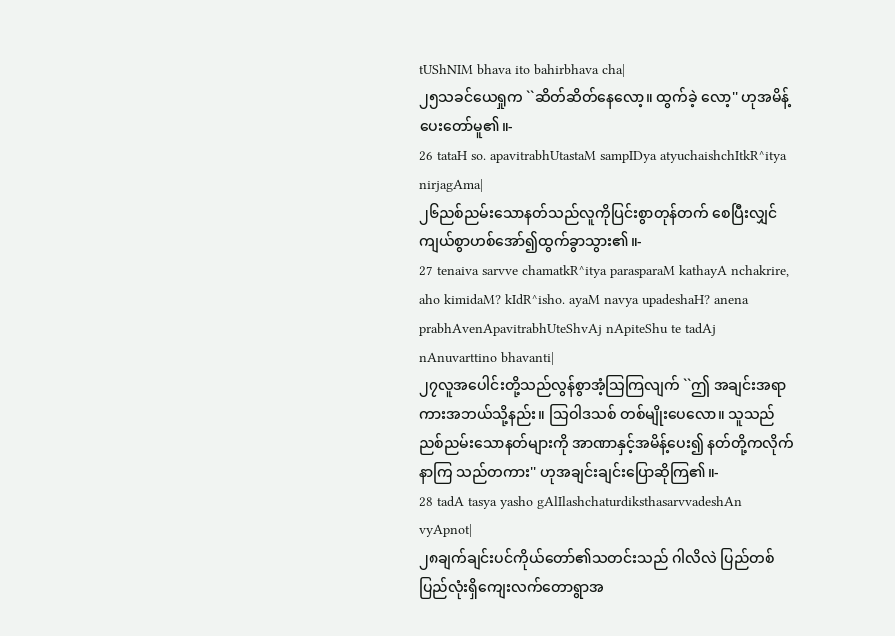tUShNIM bhava ito bahirbhava cha|
၂၅သခင်ယေရှုက ``ဆိတ်ဆိတ်နေလော့။ ထွက်ခဲ့ လော့'' ဟုအမိန့်ပေးတော်မူ၏။-
26 tataH so. apavitrabhUtastaM sampIDya atyuchaishchItkR^itya nirjagAma|
၂၆ညစ်ညမ်းသောနတ်သည်လူကိုပြင်းစွာတုန်တက် စေပြီးလျှင် ကျယ်စွာဟစ်အော်၍ထွက်ခွာသွား၏။-
27 tenaiva sarvve chamatkR^itya parasparaM kathayA nchakrire, aho kimidaM? kIdR^isho. ayaM navya upadeshaH? anena prabhAvenApavitrabhUteShvAj nApiteShu te tadAj nAnuvarttino bhavanti|
၂၇လူအပေါင်းတို့သည်လွန်စွာအံ့သြကြလျက် ``ဤ အချင်းအရာကားအဘယ်သို့နည်း။ သြဝါဒသစ် တစ်မျိုးပေလော။ သူသည်ညစ်ညမ်းသောနတ်များကို အာဏာနှင့်အမိန့်ပေး၍ နတ်တို့ကလိုက်နာကြ သည်တကား'' ဟုအချင်းချင်းပြောဆိုကြ၏။-
28 tadA tasya yasho gAlIlashchaturdiksthasarvvadeshAn vyApnot|
၂၈ချက်ချင်းပင်ကိုယ်တော်၏သတင်းသည် ဂါလိလဲ ပြည်တစ်ပြည်လုံးရှိကျေးလက်တောရွာအ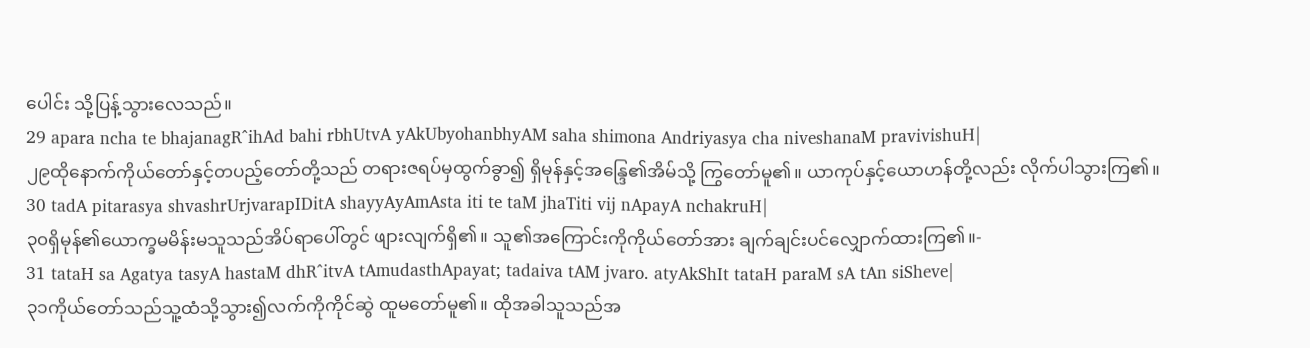ပေါင်း သို့ပြန့်သွားလေသည်။
29 apara ncha te bhajanagR^ihAd bahi rbhUtvA yAkUbyohanbhyAM saha shimona Andriyasya cha niveshanaM pravivishuH|
၂၉ထိုနောက်ကိုယ်တော်နှင့်တပည့်တော်တို့သည် တရားဇရပ်မှထွက်ခွာ၍ ရှိမုန်နှင့်အန္ဒြေ၏အိမ်သို့ ကြွတော်မူ၏။ ယာကုပ်နှင့်ယောဟန်တို့လည်း လိုက်ပါသွားကြ၏။
30 tadA pitarasya shvashrUrjvarapIDitA shayyAyAmAsta iti te taM jhaTiti vij nApayA nchakruH|
၃၀ရှိမုန်၏ယောက္ခမမိန်းမသူသည်အိပ်ရာပေါ်တွင် ဖျားလျက်ရှိ၏။ သူ၏အကြောင်းကိုကိုယ်တော်အား ချက်ချင်းပင်လျှောက်ထားကြ၏။-
31 tataH sa Agatya tasyA hastaM dhR^itvA tAmudasthApayat; tadaiva tAM jvaro. atyAkShIt tataH paraM sA tAn siSheve|
၃၁ကိုယ်တော်သည်သူ့ထံသို့သွား၍လက်ကိုကိုင်ဆွဲ ထူမတော်မူ၏။ ထိုအခါသူသည်အ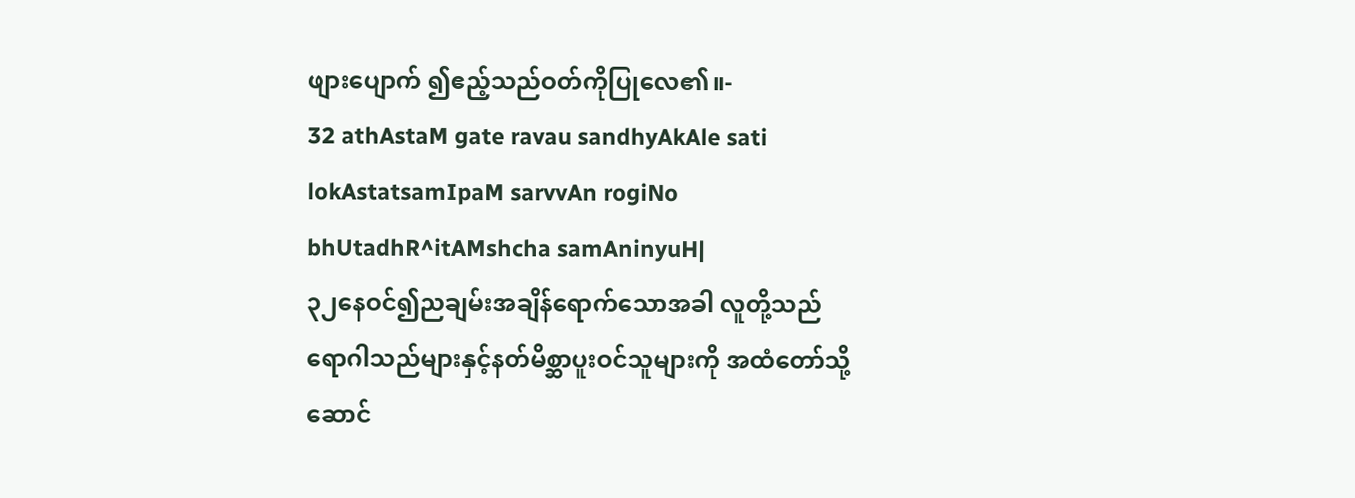ဖျားပျောက် ၍ဧည့်သည်ဝတ်ကိုပြုလေ၏။-
32 athAstaM gate ravau sandhyAkAle sati lokAstatsamIpaM sarvvAn rogiNo bhUtadhR^itAMshcha samAninyuH|
၃၂နေဝင်၍ညချမ်းအချိန်ရောက်သောအခါ လူတို့သည် ရောဂါသည်များနှင့်နတ်မိစ္ဆာပူးဝင်သူများကို အထံတော်သို့ဆောင်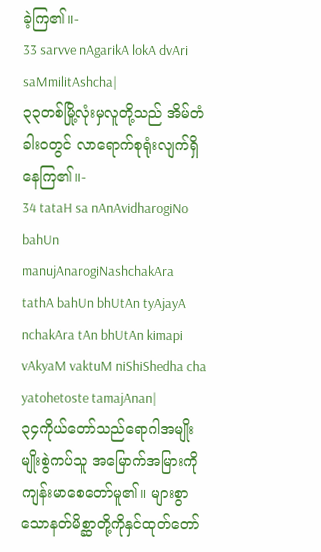ခဲ့ကြ၏။-
33 sarvve nAgarikA lokA dvAri saMmilitAshcha|
၃၃တစ်မြို့လုံးမှလူတို့သည် အိမ်တံခါးဝတွင် လာရောက်စုရုံးလျက်ရှိနေကြ၏။-
34 tataH sa nAnAvidharogiNo bahUn manujAnarogiNashchakAra tathA bahUn bhUtAn tyAjayA nchakAra tAn bhUtAn kimapi vAkyaM vaktuM niShiShedha cha yatohetoste tamajAnan|
၃၄ကိုယ်တော်သည်ရောဂါအမျိုးမျိုးစွဲကပ်သူ အမြောက်အမြားကို ကျန်းမာစေတော်မူ၏။ များစွာ သောနတ်မိစ္ဆာတို့ကိုနှင်ထုတ်တော်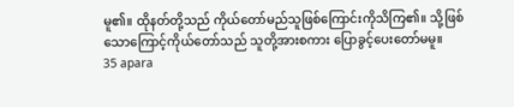မူ၏။ ထိုနတ်တို့သည် ကိုယ်တော်မည်သူဖြစ်ကြောင်းကိုသိကြ၏။ သို့ဖြစ် သောကြောင့်ကိုယ်တော်သည် သူတို့အားစကား ပြောခွင့်ပေးတော်မမူ။
35 apara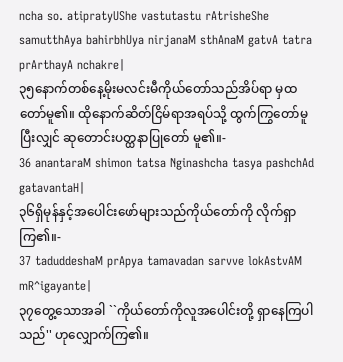ncha so. atipratyUShe vastutastu rAtrisheShe samutthAya bahirbhUya nirjanaM sthAnaM gatvA tatra prArthayA nchakre|
၃၅နောက်တစ်နေ့မိုးမလင်းမီကိုယ်တော်သည်အိပ်ရာ မှထတော်မူ၏။ ထိုနောက်ဆိတ်ငြိမ်ရာအရပ်သို့ ထွက်ကြွတော်မူပြီးလျှင် ဆုတောင်းပတ္ထနာပြုတော် မူ၏။-
36 anantaraM shimon tatsa Nginashcha tasya pashchAd gatavantaH|
၃၆ရှိမုန်နှင့်အပေါင်းဖော်များသည်ကိုယ်တော်ကို လိုက်ရှာကြ၏။-
37 taduddeshaM prApya tamavadan sarvve lokAstvAM mR^igayante|
၃၇တွေ့သောအခါ ``ကိုယ်တော်ကိုလူအပေါင်းတို့ ရှာနေကြပါသည်'' ဟုလျှောက်ကြ၏။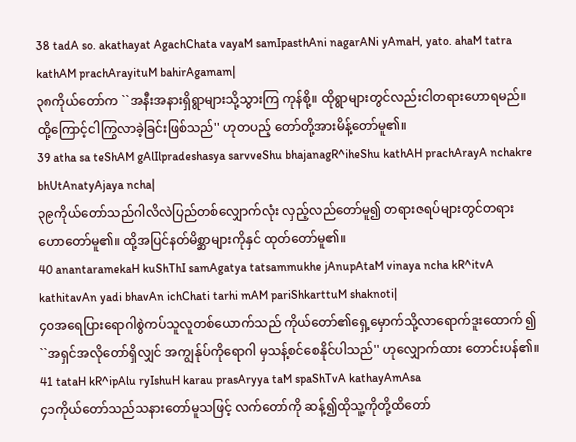38 tadA so. akathayat AgachChata vayaM samIpasthAni nagarANi yAmaH, yato. ahaM tatra kathAM prachArayituM bahirAgamam|
၃၈ကိုယ်တော်က ``အနီးအနားရှိရွာများသို့သွားကြ ကုန်စို့။ ထိုရွာများတွင်လည်းငါတရားဟောရမည်။ ထို့ကြောင့်ငါကြွလာခဲ့ခြင်းဖြစ်သည်'' ဟုတပည့် တော်တို့အားမိန့်တော်မူ၏။
39 atha sa teShAM gAlIlpradeshasya sarvveShu bhajanagR^iheShu kathAH prachArayA nchakre bhUtAnatyAjaya ncha|
၃၉ကိုယ်တော်သည်ဂါလိလဲပြည်တစ်လျှောက်လုံး လှည့်လည်တော်မူ၍ တရားဇရပ်များတွင်တရား ဟောတော်မူ၏။ ထို့အပြင်နတ်မိစ္ဆာများကိုနှင် ထုတ်တော်မူ၏။
40 anantaramekaH kuShThI samAgatya tatsammukhe jAnupAtaM vinaya ncha kR^itvA kathitavAn yadi bhavAn ichChati tarhi mAM pariShkarttuM shaknoti|
၄၀အရေပြားရောဂါစွဲကပ်သူလူတစ်ယောက်သည် ကိုယ်တော်၏ရှေ့မှောက်သို့လာရောက်ဒူးထောက် ၍ ``အရှင်အလိုတော်ရှိလျှင် အကျွန်ုပ်ကိုရောဂါ မှသန့်စင်စေနိုင်ပါသည်'' ဟုလျှောက်ထား တောင်းပန်၏။
41 tataH kR^ipAlu ryIshuH karau prasAryya taM spaShTvA kathayAmAsa
၄၁ကိုယ်တော်သည်သနားတော်မူသဖြင့် လက်တော်ကို ဆန့်၍ထိုသူ့ကိုတို့ထိတော်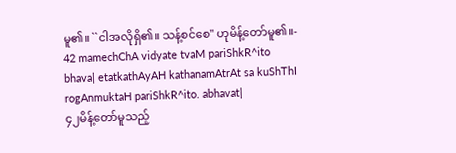မူ၏။ ``ငါအလိုရှိ၏။ သန့်စင်စေ'' ဟုမိန့်တော်မူ၏။-
42 mamechChA vidyate tvaM pariShkR^ito bhava| etatkathAyAH kathanamAtrAt sa kuShThI rogAnmuktaH pariShkR^ito. abhavat|
၄၂မိန့်တော်မူသည့်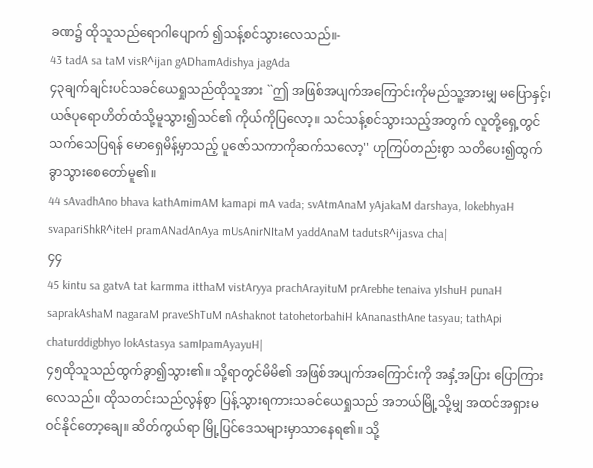ခဏ၌ ထိုသူသည်ရောဂါပျောက် ၍သန့်စင်သွားလေသည်။-
43 tadA sa taM visR^ijan gADhamAdishya jagAda
၄၃ချက်ချင်းပင်သခင်ယေရှုသည်ထိုသူအား ``ဤ အဖြစ်အပျက်အကြောင်းကိုမည်သူ့အားမျှ မပြောနှင့်၊ ယဇ်ပုရောဟိတ်ထံသို့မူသွား၍သင်၏ ကိုယ်ကိုပြလော့။ သင်သန့်စင်သွားသည့်အတွက် လူတို့ရှေ့တွင်သက်သေပြရန် မောရှေမိန့်မှာသည့် ပူဇော်သကာကိုဆက်သလော့'' ဟုကြပ်တည်းစွာ သတိပေး၍ထွက်ခွာသွားစေတော်မူ၏။
44 sAvadhAno bhava kathAmimAM kamapi mA vada; svAtmAnaM yAjakaM darshaya, lokebhyaH svapariShkR^iteH pramANadAnAya mUsAnirNItaM yaddAnaM tadutsR^ijasva cha|
၄၄
45 kintu sa gatvA tat karmma itthaM vistAryya prachArayituM prArebhe tenaiva yIshuH punaH saprakAshaM nagaraM praveShTuM nAshaknot tatohetorbahiH kAnanasthAne tasyau; tathApi chaturddigbhyo lokAstasya samIpamAyayuH|
၄၅ထိုသူသည်ထွက်ခွာ၍သွား၏။ သို့ရာတွင်မိမိ၏ အဖြစ်အပျက်အကြောင်းကို အနှံ့အပြား ပြောကြားလေသည်။ ထိုသတင်းသည်လွန်စွာ ပြန့်သွားရကားသခင်ယေရှုသည် အဘယ်မြို့သို့မျှ အထင်အရှားမဝင်နိုင်တော့ချေ။ ဆိတ်ကွယ်ရာ မြို့ပြင်ဒေသများမှာသာနေရ၏။ သို့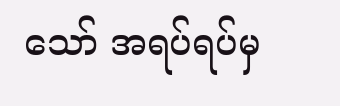သော် အရပ်ရပ်မှ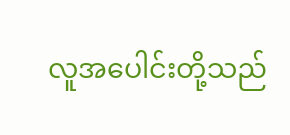လူအပေါင်းတို့သည်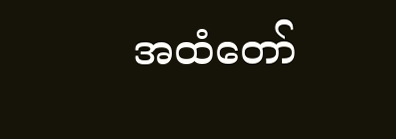အထံတော်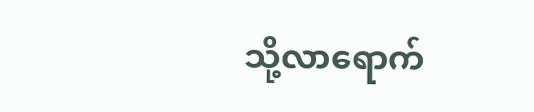သို့လာရောက်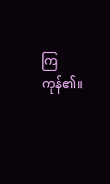ကြကုန်၏။